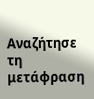Αναζήτησε τη μετάφραση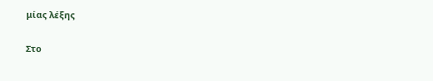μίας λέξης

Στο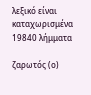λεξικό είναι καταχωρισμένα 19840 λήμματα

ζαρωτός (ο)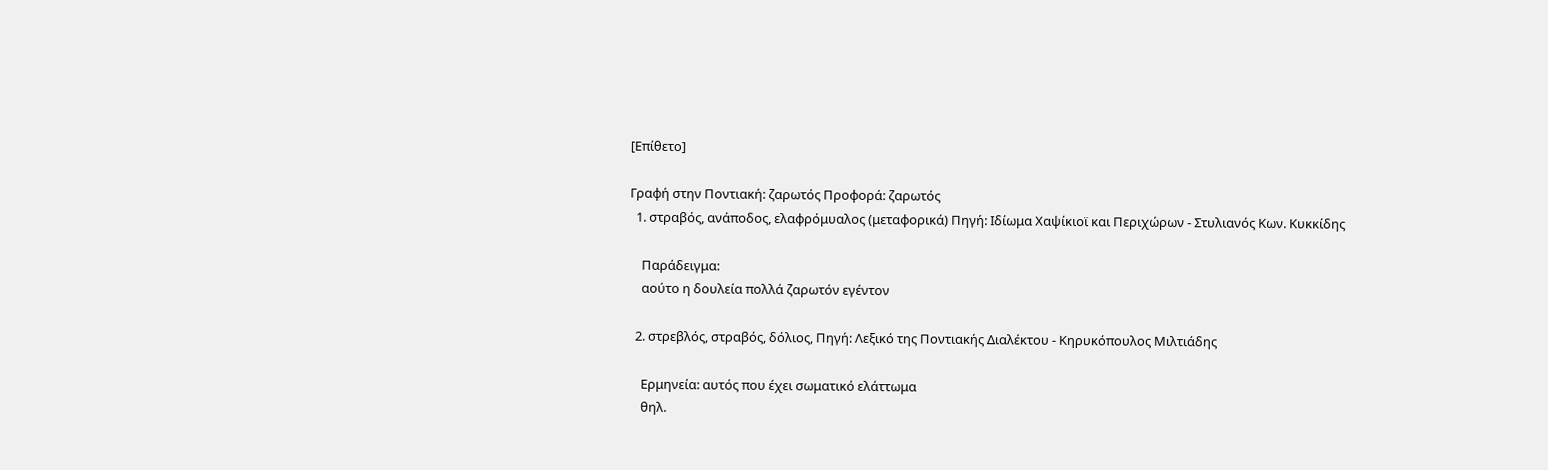[Επίθετο]

Γραφή στην Ποντιακή: ζαρωτός Προφορά: ζαρωτός
  1. στραβός, ανάποδος, ελαφρόμυαλος (μεταφορικά) Πηγή: Ιδίωμα Χαψίκιοϊ και Περιχώρων - Στυλιανός Κων. Κυκκίδης

    Παράδειγμα:
    αούτο η δουλεία πολλά ζαρωτόν εγέντον

  2. στρεβλός, στραβός, δόλιος, Πηγή: Λεξικό της Ποντιακής Διαλέκτου - Κηρυκόπουλος Μιλτιάδης

    Ερμηνεία: αυτός που έχει σωματικό ελάττωμα
    θηλ.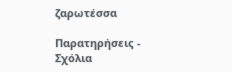ζαρωτέσσα

Παρατηρήσεις - Σχόλια